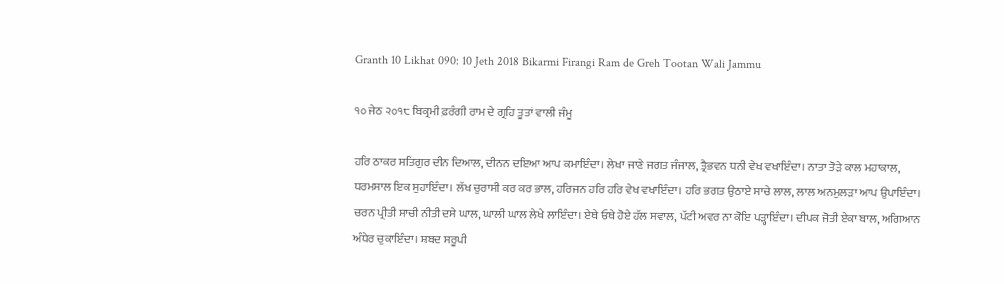Granth 10 Likhat 090: 10 Jeth 2018 Bikarmi Firangi Ram de Greh Tootan Wali Jammu

੧੦ ਜੇਠ ੨੦੧੮ ਬਿਕ੍ਰਮੀ ਫ਼ਰੰਗੀ ਰਾਮ ਦੇ ਗ੍ਰਹਿ ਤੂਤਾਂ ਵਾਲੀ ਜੰਮੂ

ਹਰਿ ਠਾਕਰ ਸਤਿਗੁਰ ਦੀਨ ਦਿਆਲ, ਦੀਨਨ ਦਇਆ ਆਪ ਕਮਾਇੰਦਾ। ਲੇਖਾ ਜਾਣੇ ਜਗਤ ਜੰਜਾਲ, ਤ੍ਰੈਭਵਨ ਧਨੀ ਵੇਖ ਵਖਾਇੰਦਾ। ਨਾਤਾ ਤੋੜੇ ਕਾਲ ਮਹਾਕਾਲ, ਧਰਮਸਾਲ ਇਕ ਸੁਹਾਇੰਦਾ। ਲੱਖ ਚੁਰਾਸੀ ਕਰ ਕਰ ਭਾਲ, ਹਰਿਜਨ ਹਰਿ ਹਰਿ ਵੇਖ ਵਖਾਇੰਦਾ। ਹਰਿ ਭਗਤ ਉਠਾਏ ਸਾਚੇ ਲਾਲ, ਲਾਲ ਅਨਮੁਲੜਾ ਆਪ ਉਪਾਇੰਦਾ। ਚਰਨ ਪ੍ਰੀਤੀ ਸਾਚੀ ਨੀਤੀ ਦਸੇ ਘਾਲ, ਘਾਲੀ ਘਾਲ ਲੇਖੇ ਲਾਇੰਦਾ। ਏਥੇ ਓਥੇ ਹੋਏ ਹੱਲ ਸਵਾਲ, ਪੱਟੀ ਅਵਰ ਨਾ ਕੋਇ ਪੜ੍ਹਾਇੰਦਾ। ਦੀਪਕ ਜੋਤੀ ਏਕਾ ਬਾਲ, ਅਗਿਆਨ ਅੰਧੇਰ ਚੁਕਾਇੰਦਾ। ਸ਼ਬਦ ਸਰੂਪੀ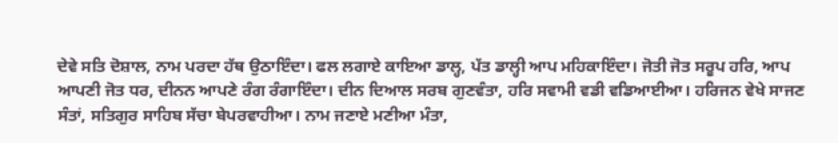ਦੇਵੇ ਸਤਿ ਦੋਸ਼ਾਲ, ਨਾਮ ਪਰਦਾ ਹੱਥ ਉਠਾਇੰਦਾ। ਫਲ ਲਗਾਏ ਕਾਇਆ ਡਾਲ੍ਹ, ਪੱਤ ਡਾਲ੍ਹੀ ਆਪ ਮਹਿਕਾਇੰਦਾ। ਜੋਤੀ ਜੋਤ ਸਰੂਪ ਹਰਿ, ਆਪ ਆਪਣੀ ਜੋਤ ਧਰ, ਦੀਨਨ ਆਪਣੇ ਰੰਗ ਰੰਗਾਇੰਦਾ। ਦੀਨ ਦਿਆਲ ਸਰਬ ਗੁਣਵੰਤਾ, ਹਰਿ ਸਵਾਮੀ ਵਡੀ ਵਡਿਆਈਆ। ਹਰਿਜਨ ਵੇਖੇ ਸਾਜਣ ਸੰਤਾਂ, ਸਤਿਗੁਰ ਸਾਹਿਬ ਸੱਚਾ ਬੇਪਰਵਾਹੀਆ। ਨਾਮ ਜਣਾਏ ਮਣੀਆ ਮੰਤਾ,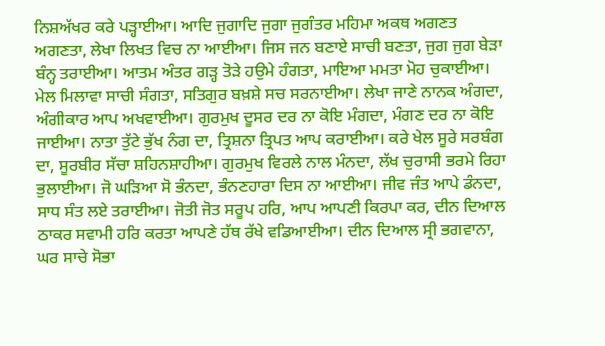ਨਿਸ਼ਅੱਖਰ ਕਰੇ ਪੜ੍ਹਾਈਆ। ਆਦਿ ਜੁਗਾਦਿ ਜੁਗਾ ਜੁਗੰਤਰ ਮਹਿਮਾ ਅਕਥ ਅਗਣਤ ਅਗਣਤਾ, ਲੇਖਾ ਲਿਖਤ ਵਿਚ ਨਾ ਆਈਆ। ਜਿਸ ਜਨ ਬਣਾਏ ਸਾਚੀ ਬਣਤਾ, ਜੁਗ ਜੁਗ ਬੇੜਾ ਬੰਨ੍ਹ ਤਰਾਈਆ। ਆਤਮ ਅੰਤਰ ਗੜ੍ਹ ਤੋੜੇ ਹਉਮੇ ਹੰਗਤਾ, ਮਾਇਆ ਮਮਤਾ ਮੋਹ ਚੁਕਾਈਆ। ਮੇਲ ਮਿਲਾਵਾ ਸਾਚੀ ਸੰਗਤਾ, ਸਤਿਗੁਰ ਬਖ਼ਸ਼ੇ ਸਚ ਸਰਨਾਈਆ। ਲੇਖਾ ਜਾਣੇ ਨਾਨਕ ਅੰਗਦਾ, ਅੰਗੀਕਾਰ ਆਪ ਅਖਵਾਈਆ। ਗੁਰਮੁਖ ਦੂਸਰ ਦਰ ਨਾ ਕੋਇ ਮੰਗਦਾ, ਮੰਗਣ ਦਰ ਨਾ ਕੋਇ ਜਾਈਆ। ਨਾਤਾ ਤੁੱਟੇ ਭੁੱਖ ਨੰਗ ਦਾ, ਤ੍ਰਿਸ਼ਨਾ ਤ੍ਰਿਪਤ ਆਪ ਕਰਾਈਆ। ਕਰੇ ਖੇਲ ਸੂਰੇ ਸਰਬੰਗ ਦਾ, ਸੂਰਬੀਰ ਸੱਚਾ ਸ਼ਹਿਨਸ਼ਾਹੀਆ। ਗੁਰਮੁਖ ਵਿਰਲੇ ਨਾਲ ਮੰਨਦਾ, ਲੱਖ ਚੁਰਾਸੀ ਭਰਮੇ ਰਿਹਾ ਭੁਲਾਈਆ। ਜੋ ਘੜਿਆ ਸੋ ਭੰਨਦਾ, ਭੰਨਣਹਾਰਾ ਦਿਸ ਨਾ ਆਈਆ। ਜੀਵ ਜੰਤ ਆਪੇ ਡੰਨਦਾ, ਸਾਧ ਸੰਤ ਲਏ ਤਰਾਈਆ। ਜੋਤੀ ਜੋਤ ਸਰੂਪ ਹਰਿ, ਆਪ ਆਪਣੀ ਕਿਰਪਾ ਕਰ, ਦੀਨ ਦਿਆਲ ਠਾਕਰ ਸਵਾਮੀ ਹਰਿ ਕਰਤਾ ਆਪਣੇ ਹੱਥ ਰੱਖੇ ਵਡਿਆਈਆ। ਦੀਨ ਦਿਆਲ ਸ੍ਰੀ ਭਗਵਾਨਾ, ਘਰ ਸਾਚੇ ਸੋਭਾ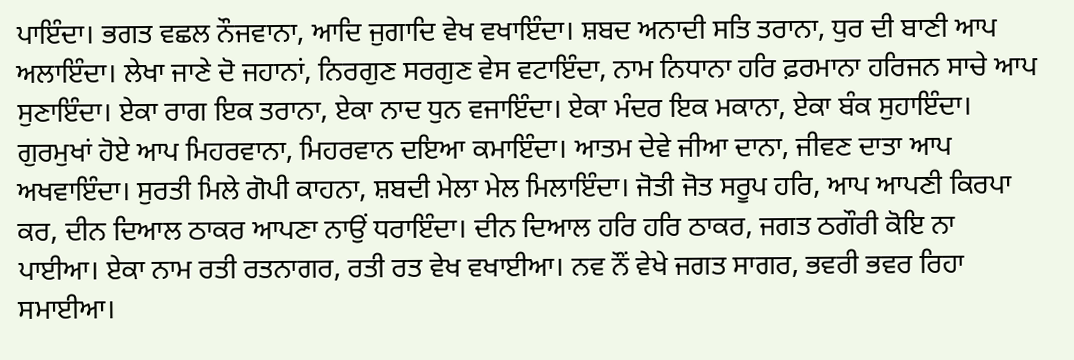ਪਾਇੰਦਾ। ਭਗਤ ਵਛਲ ਨੌਜਵਾਨਾ, ਆਦਿ ਜੁਗਾਦਿ ਵੇਖ ਵਖਾਇੰਦਾ। ਸ਼ਬਦ ਅਨਾਦੀ ਸਤਿ ਤਰਾਨਾ, ਧੁਰ ਦੀ ਬਾਣੀ ਆਪ ਅਲਾਇੰਦਾ। ਲੇਖਾ ਜਾਣੇ ਦੋ ਜਹਾਨਾਂ, ਨਿਰਗੁਣ ਸਰਗੁਣ ਵੇਸ ਵਟਾਇੰਦਾ, ਨਾਮ ਨਿਧਾਨਾ ਹਰਿ ਫ਼ਰਮਾਨਾ ਹਰਿਜਨ ਸਾਚੇ ਆਪ ਸੁਣਾਇੰਦਾ। ਏਕਾ ਰਾਗ ਇਕ ਤਰਾਨਾ, ਏਕਾ ਨਾਦ ਧੁਨ ਵਜਾਇੰਦਾ। ਏਕਾ ਮੰਦਰ ਇਕ ਮਕਾਨਾ, ਏਕਾ ਬੰਕ ਸੁਹਾਇੰਦਾ। ਗੁਰਮੁਖਾਂ ਹੋਏ ਆਪ ਮਿਹਰਵਾਨਾ, ਮਿਹਰਵਾਨ ਦਇਆ ਕਮਾਇੰਦਾ। ਆਤਮ ਦੇਵੇ ਜੀਆ ਦਾਨਾ, ਜੀਵਣ ਦਾਤਾ ਆਪ ਅਖਵਾਇੰਦਾ। ਸੁਰਤੀ ਮਿਲੇ ਗੋਪੀ ਕਾਹਨਾ, ਸ਼ਬਦੀ ਮੇਲਾ ਮੇਲ ਮਿਲਾਇੰਦਾ। ਜੋਤੀ ਜੋਤ ਸਰੂਪ ਹਰਿ, ਆਪ ਆਪਣੀ ਕਿਰਪਾ ਕਰ, ਦੀਨ ਦਿਆਲ ਠਾਕਰ ਆਪਣਾ ਨਾਉਂ ਧਰਾਇੰਦਾ। ਦੀਨ ਦਿਆਲ ਹਰਿ ਹਰਿ ਠਾਕਰ, ਜਗਤ ਠਗੌਰੀ ਕੋਇ ਨਾ ਪਾਈਆ। ਏਕਾ ਨਾਮ ਰਤੀ ਰਤਨਾਗਰ, ਰਤੀ ਰਤ ਵੇਖ ਵਖਾਈਆ। ਨਵ ਨੌਂ ਵੇਖੇ ਜਗਤ ਸਾਗਰ, ਭਵਰੀ ਭਵਰ ਰਿਹਾ ਸਮਾਈਆ।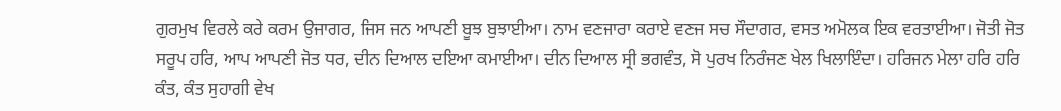ਗੁਰਮੁਖ ਵਿਰਲੇ ਕਰੇ ਕਰਮ ਉਜਾਗਰ, ਜਿਸ ਜਨ ਆਪਣੀ ਬੂਝ ਬੁਝਾਈਆ। ਨਾਮ ਵਣਜਾਰਾ ਕਰਾਏ ਵਣਜ ਸਚ ਸੌਦਾਗਰ, ਵਸਤ ਅਮੋਲਕ ਇਕ ਵਰਤਾਈਆ। ਜੋਤੀ ਜੋਤ ਸਰੂਪ ਹਰਿ, ਆਪ ਆਪਣੀ ਜੋਤ ਧਰ, ਦੀਨ ਦਿਆਲ ਦਇਆ ਕਮਾਈਆ। ਦੀਨ ਦਿਆਲ ਸ੍ਰੀ ਭਗਵੰਤ, ਸੋ ਪੁਰਖ ਨਿਰੰਜਣ ਖੇਲ ਖਿਲਾਇੰਦਾ। ਹਰਿਜਨ ਮੇਲਾ ਹਰਿ ਹਰਿ ਕੰਤ, ਕੰਤ ਸੁਹਾਗੀ ਵੇਖ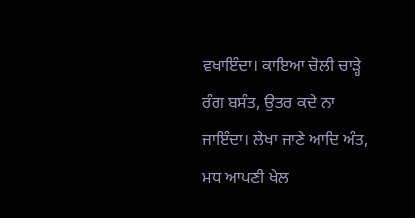ਵਖਾਇੰਦਾ। ਕਾਇਆ ਚੋਲੀ ਚਾੜ੍ਹੇ ਰੰਗ ਬਸੰਤ, ਉਤਰ ਕਦੇ ਨਾ ਜਾਇੰਦਾ। ਲੇਖਾ ਜਾਣੇ ਆਦਿ ਅੰਤ, ਮਧ ਆਪਣੀ ਖੇਲ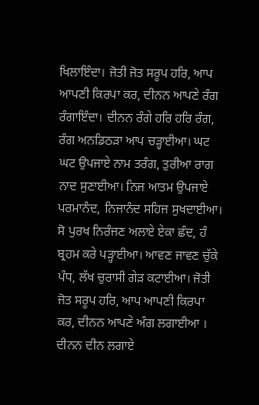ਖਿਲਾਇੰਦਾ। ਜੋਤੀ ਜੋਤ ਸਰੂਪ ਹਰਿ, ਆਪ ਆਪਣੀ ਕਿਰਪਾ ਕਰ, ਦੀਨਨ ਆਪਣੇ ਰੰਗ ਰੰਗਾਇੰਦਾ। ਦੀਨਨ ਰੰਗੇ ਹਰਿ ਹਰਿ ਰੰਗ, ਰੰਗ ਅਨਡਿਠੜਾ ਆਪ ਚੜ੍ਹਾਈਆ। ਘਟ ਘਟ ਉਪਜਾਏ ਨਾਮ ਤਰੰਗ, ਤੁਰੀਆ ਰਾਗ ਨਾਦ ਸੁਣਾਈਆ। ਨਿਜ ਆਤਮ ਉਪਜਾਏ ਪਰਮਾਨੰਦ, ਨਿਜਾਨੰਦ ਸਹਿਜ ਸੁਖਦਾਈਆ। ਸੋ ਪੁਰਖ ਨਿਰੰਜਣ ਅਲਾਏ ਏਕਾ ਛੰਦ, ਹੰ ਬ੍ਰਹਮ ਕਰੇ ਪੜ੍ਹਾਈਆ। ਆਵਣ ਜਾਵਣ ਚੁੱਕੇ ਪੰਧ, ਲੱਖ ਚੁਰਾਸੀ ਗੇੜ ਕਟਾਈਆ। ਜੋਤੀ ਜੋਤ ਸਰੂਪ ਹਰਿ, ਆਪ ਆਪਣੀ ਕਿਰਪਾ ਕਰ, ਦੀਨਨ ਆਪਣੇ ਅੰਗ ਲਗਾਈਆ । ਦੀਨਨ ਦੀਨ ਲਗਾਏ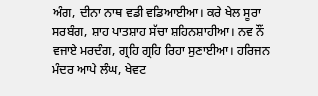ਅੰਗ, ਦੀਨਾ ਨਾਥ ਵਡੀ ਵਡਿਆਈਆ। ਕਰੇ ਖੇਲ ਸੂਰਾ ਸਰਬੰਗ, ਸ਼ਾਹ ਪਾਤਸ਼ਾਹ ਸੱਚਾ ਸ਼ਹਿਨਸ਼ਾਹੀਆ। ਨਵ ਨੌਂ ਵਜਾਏ ਮਰਦੰਗ, ਗ੍ਰਹਿ ਗ੍ਰਹਿ ਰਿਹਾ ਸੁਣਾਈਆ। ਹਰਿਜਨ ਮੰਦਰ ਆਪੇ ਲੰਘ, ਖੇਵਟ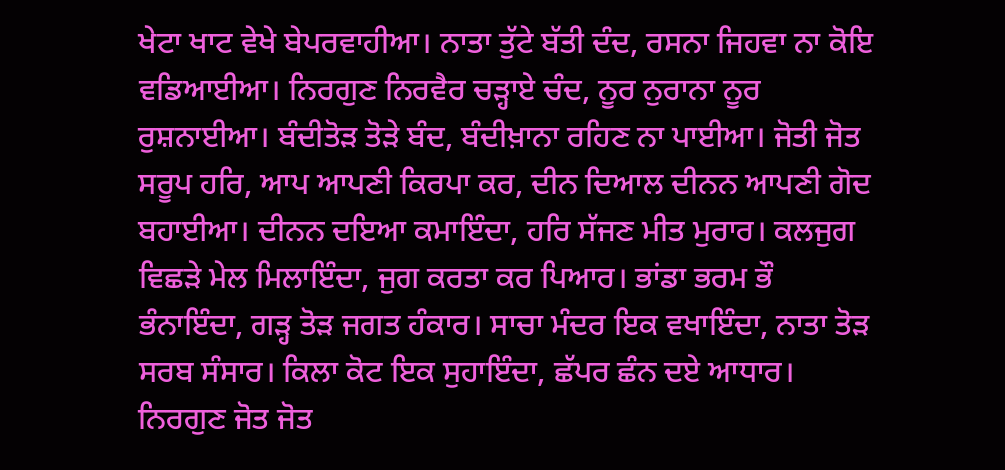ਖੇਟਾ ਖਾਟ ਵੇਖੇ ਬੇਪਰਵਾਹੀਆ। ਨਾਤਾ ਤੁੱਟੇ ਬੱਤੀ ਦੰਦ, ਰਸਨਾ ਜਿਹਵਾ ਨਾ ਕੋਇ ਵਡਿਆਈਆ। ਨਿਰਗੁਣ ਨਿਰਵੈਰ ਚੜ੍ਹਾਏ ਚੰਦ, ਨੂਰ ਨੁਰਾਨਾ ਨੂਰ ਰੁਸ਼ਨਾਈਆ। ਬੰਦੀਤੋੜ ਤੋੜੇ ਬੰਦ, ਬੰਦੀਖ਼ਾਨਾ ਰਹਿਣ ਨਾ ਪਾਈਆ। ਜੋਤੀ ਜੋਤ ਸਰੂਪ ਹਰਿ, ਆਪ ਆਪਣੀ ਕਿਰਪਾ ਕਰ, ਦੀਨ ਦਿਆਲ ਦੀਨਨ ਆਪਣੀ ਗੋਦ ਬਹਾਈਆ। ਦੀਨਨ ਦਇਆ ਕਮਾਇੰਦਾ, ਹਰਿ ਸੱਜਣ ਮੀਤ ਮੁਰਾਰ। ਕਲਜੁਗ ਵਿਛੜੇ ਮੇਲ ਮਿਲਾਇੰਦਾ, ਜੁਗ ਕਰਤਾ ਕਰ ਪਿਆਰ। ਭਾਂਡਾ ਭਰਮ ਭੌ ਭੰਨਾਇੰਦਾ, ਗੜ੍ਹ ਤੋੜ ਜਗਤ ਹੰਕਾਰ। ਸਾਚਾ ਮੰਦਰ ਇਕ ਵਖਾਇੰਦਾ, ਨਾਤਾ ਤੋੜ ਸਰਬ ਸੰਸਾਰ। ਕਿਲਾ ਕੋਟ ਇਕ ਸੁਹਾਇੰਦਾ, ਛੱਪਰ ਛੰਨ ਦਏ ਆਧਾਰ। ਨਿਰਗੁਣ ਜੋਤ ਜੋਤ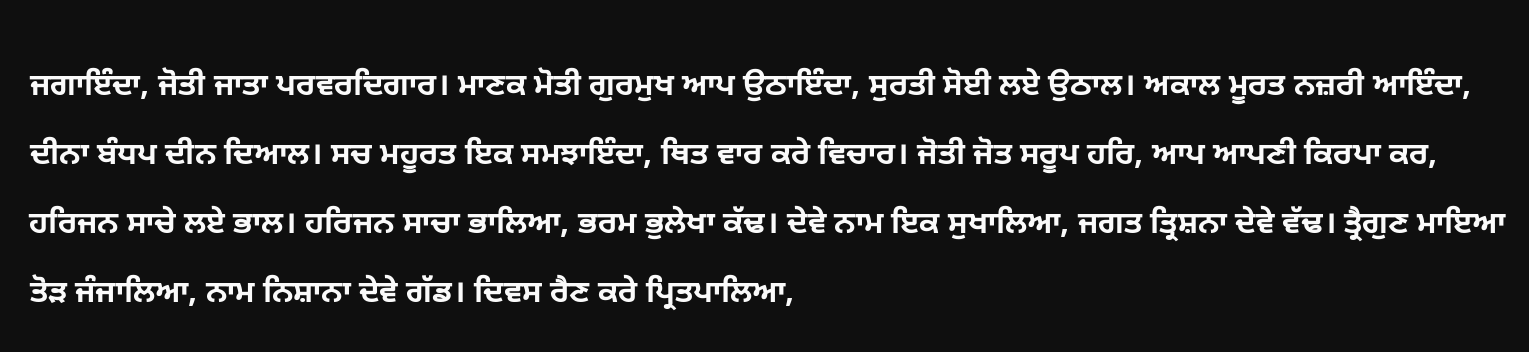ਜਗਾਇੰਦਾ, ਜੋਤੀ ਜਾਤਾ ਪਰਵਰਦਿਗਾਰ। ਮਾਣਕ ਮੋਤੀ ਗੁਰਮੁਖ ਆਪ ਉਠਾਇੰਦਾ, ਸੁਰਤੀ ਸੋਈ ਲਏ ਉਠਾਲ। ਅਕਾਲ ਮੂਰਤ ਨਜ਼ਰੀ ਆਇੰਦਾ, ਦੀਨਾ ਬੰਧਪ ਦੀਨ ਦਿਆਲ। ਸਚ ਮਹੂਰਤ ਇਕ ਸਮਝਾਇੰਦਾ, ਥਿਤ ਵਾਰ ਕਰੇ ਵਿਚਾਰ। ਜੋਤੀ ਜੋਤ ਸਰੂਪ ਹਰਿ, ਆਪ ਆਪਣੀ ਕਿਰਪਾ ਕਰ, ਹਰਿਜਨ ਸਾਚੇ ਲਏ ਭਾਲ। ਹਰਿਜਨ ਸਾਚਾ ਭਾਲਿਆ, ਭਰਮ ਭੁਲੇਖਾ ਕੱਢ। ਦੇਵੇ ਨਾਮ ਇਕ ਸੁਖਾਲਿਆ, ਜਗਤ ਤ੍ਰਿਸ਼ਨਾ ਦੇਵੇ ਵੱਢ। ਤ੍ਰੈਗੁਣ ਮਾਇਆ ਤੋੜ ਜੰਜਾਲਿਆ, ਨਾਮ ਨਿਸ਼ਾਨਾ ਦੇਵੇ ਗੱਡ। ਦਿਵਸ ਰੈਣ ਕਰੇ ਪ੍ਰਿਤਪਾਲਿਆ,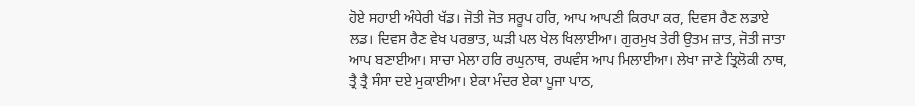ਹੋਏ ਸਹਾਈ ਅੰਧੇਰੀ ਖੱਡ। ਜੋਤੀ ਜੋਤ ਸਰੂਪ ਹਰਿ, ਆਪ ਆਪਣੀ ਕਿਰਪਾ ਕਰ, ਦਿਵਸ ਰੈਣ ਲਡਾਏ ਲਡ। ਦਿਵਸ ਰੈਣ ਵੇਖ ਪਰਭਾਤ, ਘੜੀ ਪਲ ਖੇਲ ਖਿਲਾਈਆ। ਗੁਰਮੁਖ ਤੇਰੀ ਉਤਮ ਜ਼ਾਤ, ਜੋਤੀ ਜਾਤਾ ਆਪ ਬਣਾਈਆ। ਸਾਚਾ ਮੇਲਾ ਹਰਿ ਰਘੁਨਾਥ, ਰਘਵੰਸ ਆਪ ਮਿਲਾਈਆ। ਲੇਖਾ ਜਾਣੇ ਤ੍ਰਿਲੋਕੀ ਨਾਥ, ਤ੍ਰੈ ਤ੍ਰੈ ਸੰਸਾ ਦਏ ਮੁਕਾਈਆ। ਏਕਾ ਮੰਦਰ ਏਕਾ ਪੂਜਾ ਪਾਠ,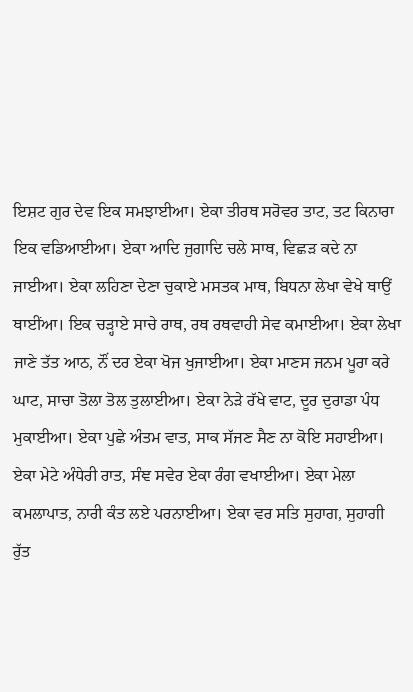ਇਸ਼ਟ ਗੁਰ ਦੇਵ ਇਕ ਸਮਝਾਈਆ। ਏਕਾ ਤੀਰਥ ਸਰੋਵਰ ਤਾਟ, ਤਟ ਕਿਨਾਰਾ ਇਕ ਵਡਿਆਈਆ। ਏਕਾ ਆਦਿ ਜੁਗਾਦਿ ਚਲੇ ਸਾਥ, ਵਿਛੜ ਕਦੇ ਨਾ ਜਾਈਆ। ਏਕਾ ਲਹਿਣਾ ਦੇਣਾ ਚੁਕਾਏ ਮਸਤਕ ਮਾਥ, ਬਿਧਨਾ ਲੇਖਾ ਵੇਖੇ ਥਾਉਂ ਥਾਈਂਆ। ਇਕ ਚੜ੍ਹਾਏ ਸਾਚੇ ਰਾਥ, ਰਥ ਰਥਵਾਹੀ ਸੇਵ ਕਮਾਈਆ। ਏਕਾ ਲੇਖਾ ਜਾਣੇ ਤੱਤ ਆਠ, ਨੌਂ ਦਰ ਏਕਾ ਖੋਜ ਖੁਜਾਈਆ। ਏਕਾ ਮਾਣਸ ਜਨਮ ਪੂਰਾ ਕਰੇ ਘਾਟ, ਸਾਚਾ ਤੋਲਾ ਤੋਲ ਤੁਲਾਈਆ। ਏਕਾ ਨੇੜੇ ਰੱਖੇ ਵਾਟ, ਦੂਰ ਦੁਰਾਡਾ ਪੰਧ ਮੁਕਾਈਆ। ਏਕਾ ਪੁਛੇ ਅੰਤਮ ਵਾਤ, ਸਾਕ ਸੱਜਣ ਸੈਣ ਨਾ ਕੋਇ ਸਹਾਈਆ। ਏਕਾ ਮੇਟੇ ਅੰਧੇਰੀ ਰਾਤ, ਸੰਞ ਸਵੇਰ ਏਕਾ ਰੰਗ ਵਖਾਈਆ। ਏਕਾ ਮੇਲਾ ਕਮਲਾਪਾਤ, ਨਾਰੀ ਕੰਤ ਲਏ ਪਰਨਾਈਆ। ਏਕਾ ਵਰ ਸਤਿ ਸੁਹਾਗ, ਸੁਹਾਗੀ ਰੁੱਤ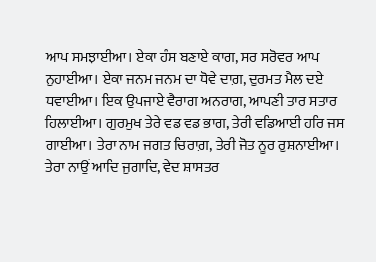ਆਪ ਸਮਝਾਈਆ। ਏਕਾ ਹੰਸ ਬਣਾਏ ਕਾਗ, ਸਰ ਸਰੋਵਰ ਆਪ ਨੁਹਾਈਆ। ਏਕਾ ਜਨਮ ਜਨਮ ਦਾ ਧੋਵੇ ਦਾਗ਼, ਦੁਰਮਤ ਮੈਲ ਦਏ ਧਵਾਈਆ। ਇਕ ਉਪਜਾਏ ਵੈਰਾਗ ਅਨਰਾਗ, ਆਪਣੀ ਤਾਰ ਸਤਾਰ ਹਿਲਾਈਆ। ਗੁਰਮੁਖ ਤੇਰੇ ਵਡ ਵਡ ਭਾਗ, ਤੇਰੀ ਵਡਿਆਈ ਹਰਿ ਜਸ ਗਾਈਆ। ਤੇਰਾ ਨਾਮ ਜਗਤ ਚਿਰਾਗ਼, ਤੇਰੀ ਜੋਤ ਨੂਰ ਰੁਸ਼ਨਾਈਆ। ਤੇਰਾ ਨਾਉਂ ਆਦਿ ਜੁਗਾਦਿ, ਵੇਦ ਸ਼ਾਸਤਰ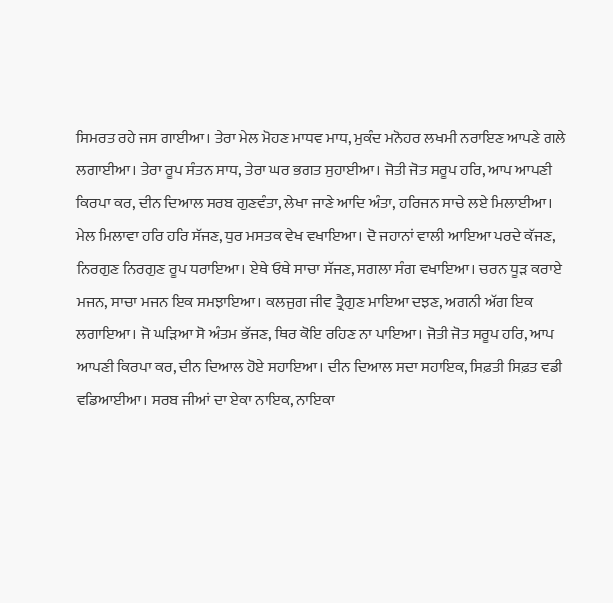ਸਿਮਰਤ ਰਹੇ ਜਸ ਗਾਈਆ। ਤੇਰਾ ਮੇਲ ਮੋਹਣ ਮਾਧਵ ਮਾਧ, ਮੁਕੰਦ ਮਨੋਹਰ ਲਖਮੀ ਨਰਾਇਣ ਆਪਣੇ ਗਲੇ ਲਗਾਈਆ। ਤੇਰਾ ਰੂਪ ਸੰਤਨ ਸਾਧ, ਤੇਰਾ ਘਰ ਭਗਤ ਸੁਹਾਈਆ। ਜੋਤੀ ਜੋਤ ਸਰੂਪ ਹਰਿ, ਆਪ ਆਪਣੀ ਕਿਰਪਾ ਕਰ, ਦੀਨ ਦਿਆਲ ਸਰਬ ਗੁਣਵੰਤਾ, ਲੇਖਾ ਜਾਣੇ ਆਦਿ ਅੰਤਾ, ਹਰਿਜਨ ਸਾਚੇ ਲਏ ਮਿਲਾਈਆ। ਮੇਲ ਮਿਲਾਵਾ ਹਰਿ ਹਰਿ ਸੱਜਣ, ਧੁਰ ਮਸਤਕ ਵੇਖ ਵਖਾਇਆ। ਦੋ ਜਹਾਨਾਂ ਵਾਲੀ ਆਇਆ ਪਰਦੇ ਕੱਜਣ, ਨਿਰਗੁਣ ਨਿਰਗੁਣ ਰੂਪ ਧਰਾਇਆ। ਏਥੇ ਓਥੇ ਸਾਚਾ ਸੱਜਣ, ਸਗਲਾ ਸੰਗ ਵਖਾਇਆ। ਚਰਨ ਧੂੜ ਕਰਾਏ ਮਜਨ, ਸਾਚਾ ਮਜਨ ਇਕ ਸਮਝਾਇਆ। ਕਲਜੁਗ ਜੀਵ ਤ੍ਰੈਗੁਣ ਮਾਇਆ ਦਝਣ, ਅਗਨੀ ਅੱਗ ਇਕ ਲਗਾਇਆ। ਜੋ ਘੜਿਆ ਸੋ ਅੰਤਮ ਭੱਜਣ, ਥਿਰ ਕੋਇ ਰਹਿਣ ਨਾ ਪਾਇਆ। ਜੋਤੀ ਜੋਤ ਸਰੂਪ ਹਰਿ, ਆਪ ਆਪਣੀ ਕਿਰਪਾ ਕਰ, ਦੀਨ ਦਿਆਲ ਹੋਏ ਸਹਾਇਆ। ਦੀਨ ਦਿਆਲ ਸਦਾ ਸਹਾਇਕ, ਸਿਫ਼ਤੀ ਸਿਫ਼ਤ ਵਡੀ ਵਡਿਆਈਆ। ਸਰਬ ਜੀਆਂ ਦਾ ਏਕਾ ਨਾਇਕ, ਨਾਇਕਾ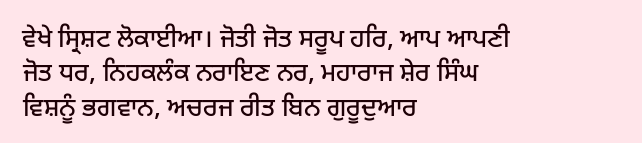ਵੇਖੇ ਸ੍ਰਿਸ਼ਟ ਲੋਕਾਈਆ। ਜੋਤੀ ਜੋਤ ਸਰੂਪ ਹਰਿ, ਆਪ ਆਪਣੀ ਜੋਤ ਧਰ, ਨਿਹਕਲੰਕ ਨਰਾਇਣ ਨਰ, ਮਹਾਰਾਜ ਸ਼ੇਰ ਸਿੰਘ ਵਿਸ਼ਨੂੰ ਭਗਵਾਨ, ਅਚਰਜ ਰੀਤ ਬਿਨ ਗੁਰੂਦੁਆਰ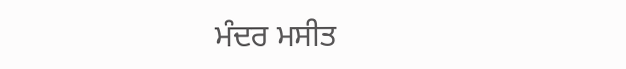ਮੰਦਰ ਮਸੀਤ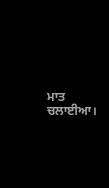ਮਾਤ ਚਲਾਈਆ।